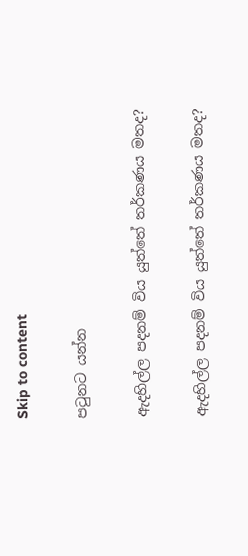Skip to content

පටුනට යන්න

ඇදහිල්ල පදනම් විය යුත්තේ තර්කණය මතද?

ඇදහිල්ල පදනම් විය යුත්තේ තර්කණය මතද?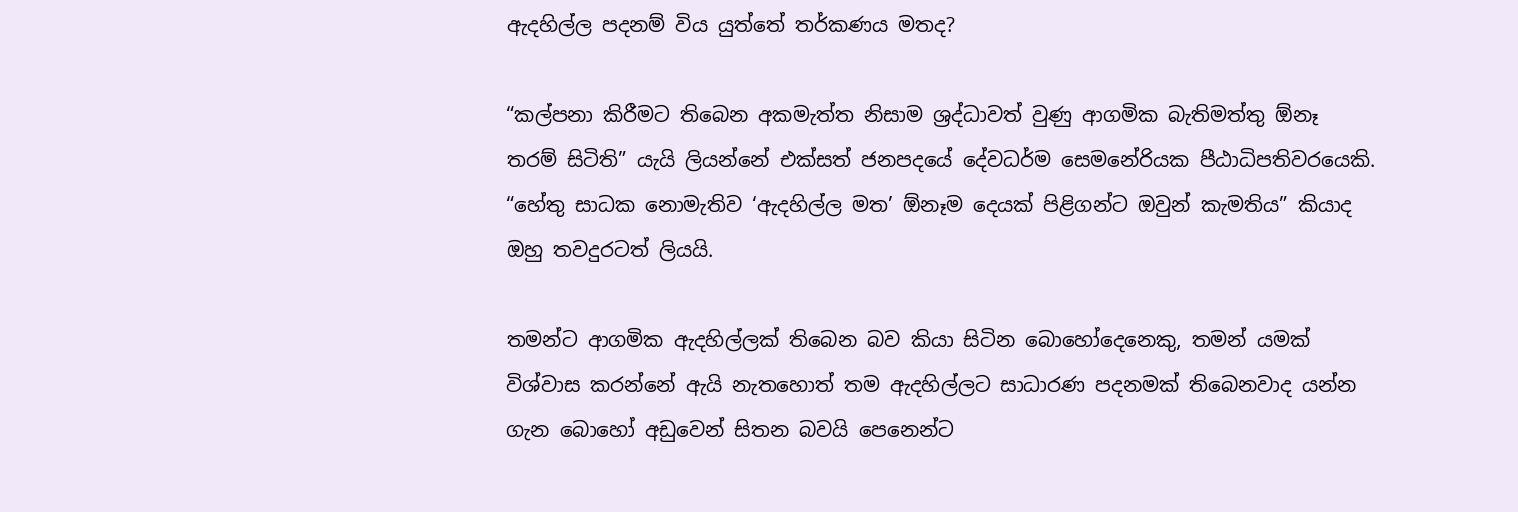ඇදහිල්ල පදනම් විය යුත්තේ තර්කණය මතද?

“කල්පනා කිරීමට තිබෙන අකමැත්ත නිසාම ශ්‍රද්ධාවත් වුණු ආගමික බැතිමත්තු ඕනෑ තරම් සිටිති” යැයි ලියන්නේ එක්සත් ජනපදයේ දේවධර්ම සෙමනේරියක පීඨාධිපතිවරයෙකි. “හේතු සාධක නොමැතිව ‘ඇදහිල්ල මත’ ඕනෑම දෙයක් පිළිගන්ට ඔවුන් කැමතිය” කියාද ඔහු තවදුරටත් ලියයි.

තමන්ට ආගමික ඇදහිල්ලක් තිබෙන බව කියා සිටින බොහෝදෙනෙකු, තමන් යමක් විශ්වාස කරන්නේ ඇයි නැතහොත් තම ඇදහිල්ලට සාධාරණ පදනමක් තිබෙනවාද යන්න ගැන බොහෝ අඩුවෙන් සිතන බවයි පෙනෙන්ට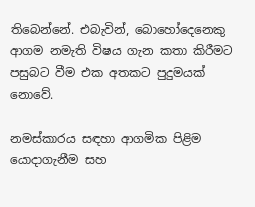තිබෙන්නේ. එබැවින්, බොහෝදෙනෙකු ආගම නමැති විෂය ගැන කතා කිරීමට පසුබට වීම එක අතකට පුදුමයක් නොවේ.

නමස්කාරය සඳහා ආගමික පිළිම යොදාගැනීම සහ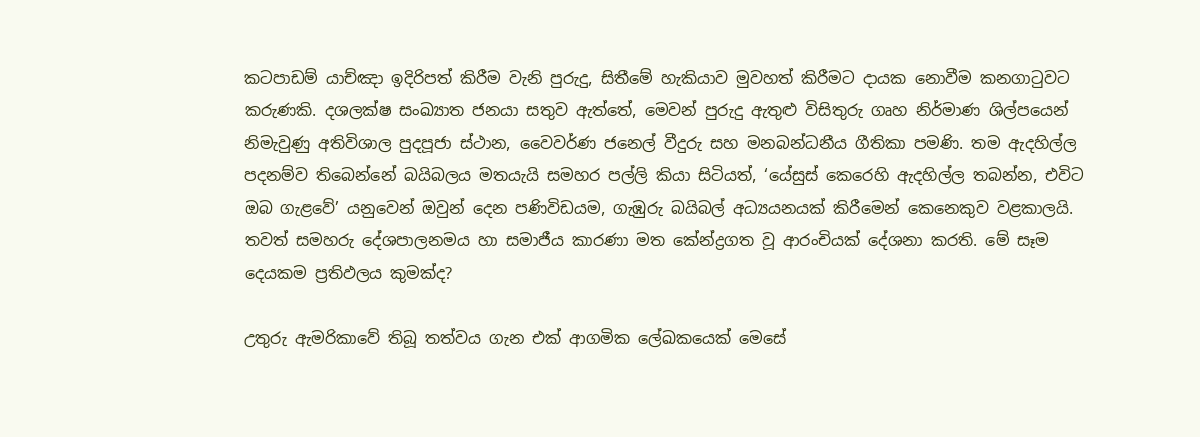කටපාඩම් යාච්ඤා ඉදිරිපත් කිරීම වැනි පුරුදු, සිතීමේ හැකියාව මුවහත් කිරීමට දායක නොවීම කනගාටුවට කරුණකි. දශලක්ෂ සංඛ්‍යාත ජනයා සතුව ඇත්තේ, මෙවන් පුරුදු ඇතුළු විසිතුරු ගෘහ නිර්මාණ ශිල්පයෙන් නිමැවුණු අතිවිශාල පුදපූජා ස්ථාන, වෛවර්ණ ජනෙල් වීදුරු සහ මනබන්ධනීය ගීතිකා පමණි. තම ඇදහිල්ල පදනම්ව තිබෙන්නේ බයිබලය මතයැයි සමහර පල්ලි කියා සිටියත්, ‘යේසුස් කෙරෙහි ඇදහිල්ල තබන්න, එවිට ඔබ ගැළවේ’ යනුවෙන් ඔවුන් දෙන පණිවිඩයම, ගැඹුරු බයිබල් අධ්‍යයනයක් කිරීමෙන් කෙනෙකුව වළකාලයි. තවත් සමහරු දේශපාලනමය හා සමාජීය කාරණා මත කේන්ද්‍රගත වූ ආරංචියක් දේශනා කරති. මේ සෑම දෙයකම ප්‍රතිඵලය කුමක්ද?

උතුරු ඇමරිකාවේ තිබූ තත්වය ගැන එක් ආගමික ලේඛකයෙක් මෙසේ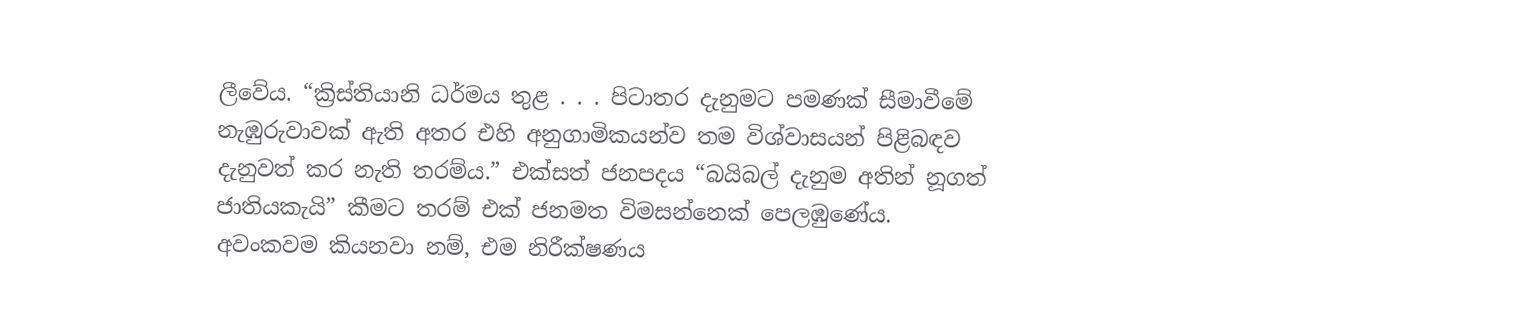ලීවේය. “ක්‍රිස්තියානි ධර්මය තුළ . . . පිටාතර දැනුමට පමණක් සීමාවීමේ නැඹුරුවාවක් ඇති අතර එහි අනුගාමිකයන්ව තම විශ්වාසයන් පිළිබඳව දැනුවත් කර නැති තරම්ය.” එක්සත් ජනපදය “බයිබල් දැනුම අතින් නූගත් ජාතියකැයි” කීමට තරම් එක් ජනමත විමසන්නෙක් පෙලඹුණේය. අවංකවම කියනවා නම්, එම නිරීක්ෂණය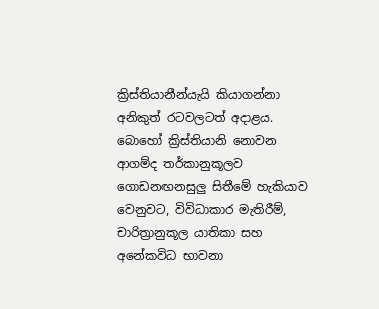ක්‍රිස්තියානීන්යැයි කියාගන්නා අනිකුත් රටවලටත් අදාළය. බොහෝ ක්‍රිස්තියානි නොවන ආගම්ද තර්කානුකූලව ගොඩනඟනසුලු සිතීමේ හැකියාව වෙනුවට, විවිධාකාර මැතිරීම්, චාරිත්‍රානුකූල යාතිකා සහ අනේකවිධ භාවනා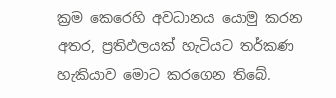ක්‍රම කෙරෙහි අවධානය යොමු කරන අතර, ප්‍රතිඵලයක් හැටියට තර්කණ හැකියාව මොට කරගෙන තිබේ.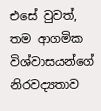එසේ වුවත්, තම ආගමික විශ්වාසයන්ගේ නිරවද්‍යතාව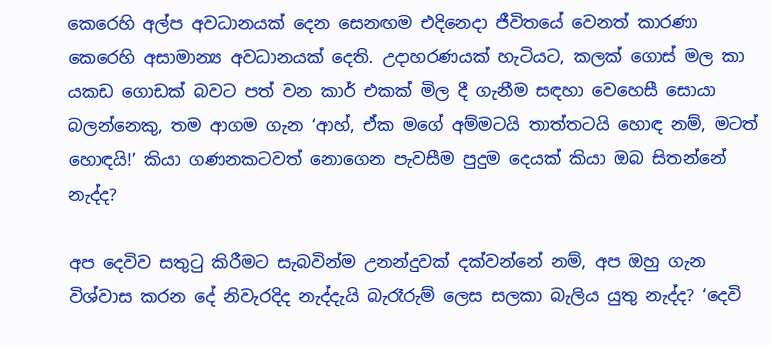කෙරෙහි අල්ප අවධානයක් දෙන සෙනඟම එදිනෙදා ජීවිතයේ වෙනත් කාරණා කෙරෙහි අසාමාන්‍ය අවධානයක් දෙති. උදාහරණයක් හැටියට, කලක් ගොස් මල කා යකඩ ගොඩක් බවට පත් වන කාර් එකක් මිල දී ගැනීම සඳහා වෙහෙසී සොයා බලන්නෙකු, තම ආගම ගැන ‘ආහ්, ඒක මගේ අම්මටයි තාත්තටයි හොඳ නම්, මටත් හොඳයි!’ කියා ගණනකටවත් නොගෙන පැවසීම පුදුම දෙයක් කියා ඔබ සිතන්නේ නැද්ද?

අප දෙවිව සතුටු කිරීමට සැබවින්ම උනන්දුවක් දක්වන්නේ නම්, අප ඔහු ගැන විශ්වාස කරන දේ නිවැරදිද නැද්දැයි බැරෑරුම් ලෙස සලකා බැලිය යුතු නැද්ද? ‘දෙවි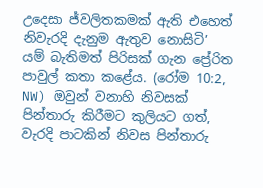උදෙසා ජ්වලිතකමක් ඇති එහෙත් නිවැරදි දැනුම ඇතුව නොසිටි’ යම් බැතිමත් පිරිසක් ගැන ප්‍රේරිත පාවුල් කතා කළේය. (රෝම 10:2, NW) ඔවුන් වනාහි නිවසක් පින්තාරු කිරීමට කුලියට ගත්, වැරදි පාටකින් නිවස පින්තාරු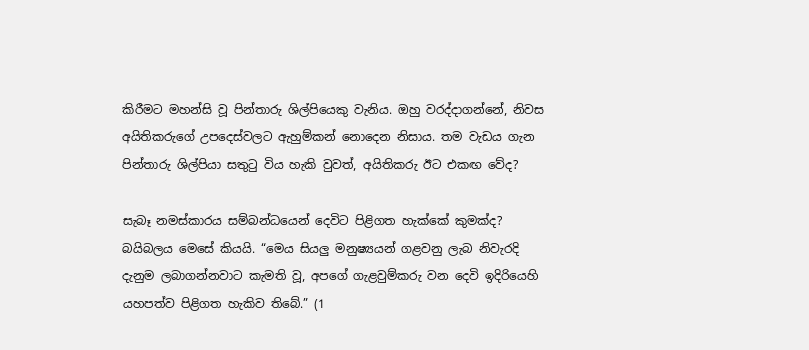කිරීමට මහන්සි වූ පින්තාරු ශිල්පියෙකු වැනිය. ඔහු වරද්දාගන්නේ, නිවස අයිතිකරුගේ උපදෙස්වලට ඇහුම්කන් නොදෙන නිසාය. තම වැඩය ගැන පින්තාරු ශිල්පියා සතුටු විය හැකි වුවත්, අයිතිකරු ඊට එකඟ වේද?

සැබෑ නමස්කාරය සම්බන්ධයෙන් දෙවිට පිළිගත හැක්කේ කුමක්ද? බයිබලය මෙසේ කියයි. “මෙය සියලු මනුෂ්‍යයන් ගළවනු ලැබ නිවැරදි දැනුම ලබාගන්නවාට කැමති වූ, අපගේ ගැළවුම්කරු වන දෙවි ඉදිරියෙහි යහපත්ව පිළිගත හැකිව තිබේ.” (1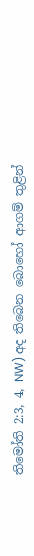තිමෝති 2:3, 4, NW) අද තිබෙන බොහෝ ආගම් තුළින්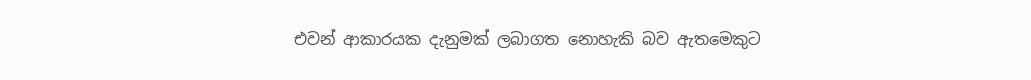එවන් ආකාරයක දැනුමක් ලබාගත නොහැකි බව ඇතමෙකුට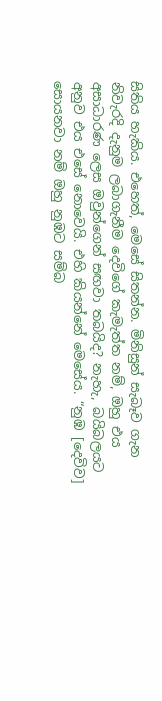සිතිය හැකිය. එහෙත්, මෙසේ සිතන්න. මිනිසුන් සැබෑව ගැන නිවැරදි දැනුම ලබාගැනීම දෙවිගේ කැමැත්ත නම්, ඔහු එය අසාධාරණ ලෙස ඔවුන්ගෙන් සඟවා තබයිද? නැහැ, බයිබලයට අනුව එය එසේ නොවෙයි. එහි කියන්නේ මෙසේය. “නුඹ [දෙවිව] සොයනවා නම් ඔහු නුඹට සම්බ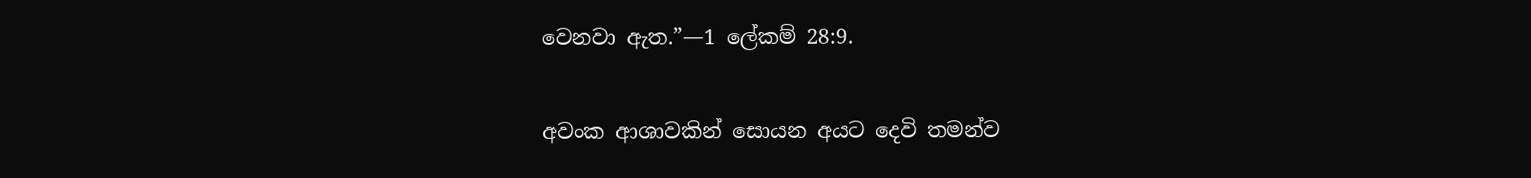වෙනවා ඇත.”—1 ලේකම් 28:9.

අවංක ආශාවකින් සොයන අයට දෙවි තමන්ව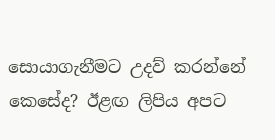සොයාගැනීමට උදව් කරන්නේ කෙසේද? ඊළඟ ලිපිය අපට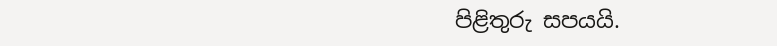පිළිතුරු සපයයි.